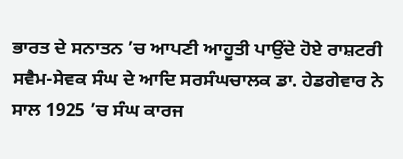ਭਾਰਤ ਦੇ ਸਨਾਤਨ ’ਚ ਆਪਣੀ ਆਹੂਤੀ ਪਾਉਂਦੇ ਹੋਏ ਰਾਸ਼ਟਰੀ ਸਵੈਮ-ਸੇਵਕ ਸੰਘ ਦੇ ਆਦਿ ਸਰਸੰਘਚਾਲਕ ਡਾ. ਹੇਡਗੇਵਾਰ ਨੇ ਸਾਲ 1925 ’ਚ ਸੰਘ ਕਾਰਜ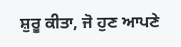ਸ਼ੁਰੂ ਕੀਤਾ, ਜੋ ਹੁਣ ਆਪਣੇ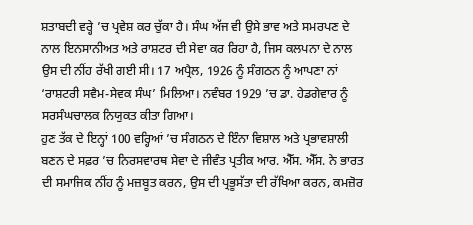ਸ਼ਤਾਬਦੀ ਵਰ੍ਹੇ ’ਚ ਪ੍ਰਵੇਸ਼ ਕਰ ਚੁੱਕਾ ਹੈ। ਸੰਘ ਅੱਜ ਵੀ ਉਸੇ ਭਾਵ ਅਤੇ ਸਮਰਪਣ ਦੇ ਨਾਲ ਇਨਸਾਨੀਅਤ ਅਤੇ ਰਾਸ਼ਟਰ ਦੀ ਸੇਵਾ ਕਰ ਰਿਹਾ ਹੈ, ਜਿਸ ਕਲਪਨਾ ਦੇ ਨਾਲ ਉਸ ਦੀ ਨੀਂਹ ਰੱਖੀ ਗਈ ਸੀ। 17 ਅਪ੍ਰੈਲ, 1926 ਨੂੰ ਸੰਗਠਨ ਨੂੰ ਆਪਣਾ ਨਾਂ ‘ਰਾਸ਼ਟਰੀ ਸਵੈਮ-ਸੇਵਕ ਸੰਘ’ ਮਿਲਿਆ। ਨਵੰਬਰ 1929 ’ਚ ਡਾ. ਹੇਡਗੇਵਾਰ ਨੂੰ ਸਰਸੰਘਚਾਲਕ ਨਿਯੁਕਤ ਕੀਤਾ ਗਿਆ।
ਹੁਣ ਤੱਕ ਦੇ ਇਨ੍ਹਾਂ 100 ਵਰ੍ਹਿਆਂ ’ਚ ਸੰਗਠਨ ਦੇ ਇੰਨਾ ਵਿਸ਼ਾਲ ਅਤੇ ਪ੍ਰਭਾਵਸ਼ਾਲੀ ਬਣਨ ਦੇ ਸਫ਼ਰ ’ਚ ਨਿਰਸਵਾਰਥ ਸੇਵਾ ਦੇ ਜੀਵੰਤ ਪ੍ਰਤੀਕ ਆਰ. ਐੱਸ. ਐੱਸ. ਨੇ ਭਾਰਤ ਦੀ ਸਮਾਜਿਕ ਨੀਂਹ ਨੂੰ ਮਜ਼ਬੂਤ ਕਰਨ, ਉਸ ਦੀ ਪ੍ਰਭੂਸੱਤਾ ਦੀ ਰੱਖਿਆ ਕਰਨ, ਕਮਜ਼ੋਰ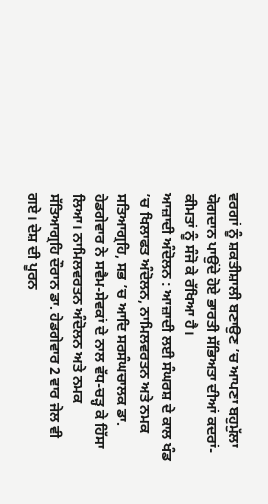ਵਰਗਾਂ ਨੂੰ ਸ਼ਕਤੀਸ਼ਾਲੀ ਬਣਾਉਣ ’ਚ ਆਪਣਾ ਬਹੁਮੁੱਲਾ ਯੋਗਦਾਨ ਪਾਉਂਦੇ ਹੋਏ ਭਾਰਤੀ ਸੱਭਿਅਤਾ ਦੀਆਂ ਕਦਰਾਂ-ਕੀਮਤਾਂ ਨੂੰ ਸੰਜੋ ਕੇ ਰੱਖਿਆ ਹੈ।
ਆਜ਼ਾਦੀ ਅੰਦੋਲਨ : ਆਜ਼ਾਦੀ ਲਈ ਸੰਘਰਸ਼ ਦੇ ਕਾਲ ਖੰਡ ’ਚ ਖਿਲਾਫਤ ਅੰਦੋਲਨ, ਨਾਮਿਲਵਰਤਨ ਅਤੇ ਨਮਕ ਸਤਿਆਗ੍ਰਹਿ, ਸਭ ’ਚ ਆਦਿ ਸਰਸੰਘਚਾਲਕ ਡਾ. ਹੇਡਗੇਵਾਰ ਨੇ ਸਵੈਮ-ਸੇਵਕਾਂ ਦੇ ਨਾਲ ਵੱਧ-ਚੜ੍ਹ ਕੇ ਹਿੱਸਾ ਲਿਆ। ਨਾਮਿਲਵਰਤਨ ਅੰਦੋਲਨ ਅਤੇ ਨਮਕ ਸੱਤਿਆਗ੍ਰਹਿ ਦੌਰਾਨ ਡਾ. ਹੇਡਗੇਵਾਰ 2 ਵਾਰ ਜੇਲ ਵੀ ਗਏ। ਦੇਸ਼ ਦੀ ਪੂਰਨ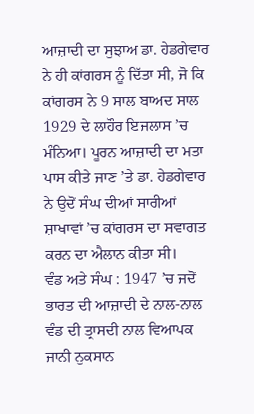ਆਜ਼ਾਦੀ ਦਾ ਸੁਝਾਅ ਡਾ. ਹੇਡਗੇਵਾਰ ਨੇ ਹੀ ਕਾਂਗਰਸ ਨੂੰ ਦਿੱਤਾ ਸੀ, ਜੋ ਕਿ ਕਾਂਗਰਸ ਨੇ 9 ਸਾਲ ਬਾਅਦ ਸਾਲ 1929 ਦੇ ਲਾਹੌਰ ਇਜਲਾਸ ’ਚ ਮੰਨਿਆ। ਪੂਰਨ ਆਜ਼ਾਦੀ ਦਾ ਮਤਾ ਪਾਸ ਕੀਤੇ ਜਾਣ ’ਤੇ ਡਾ. ਹੇਡਗੇਵਾਰ ਨੇ ਉਦੋਂ ਸੰਘ ਦੀਆਂ ਸਾਰੀਆਂ ਸ਼ਾਖਾਵਾਂ ’ਚ ਕਾਂਗਰਸ ਦਾ ਸਵਾਗਤ ਕਰਨ ਦਾ ਐਲਾਨ ਕੀਤਾ ਸੀ।
ਵੰਡ ਅਤੇ ਸੰਘ : 1947 ’ਚ ਜਦੋਂ ਭਾਰਤ ਦੀ ਆਜ਼ਾਦੀ ਦੇ ਨਾਲ-ਨਾਲ ਵੰਡ ਦੀ ਤ੍ਰਾਸਦੀ ਨਾਲ ਵਿਆਪਕ ਜਾਨੀ ਨੁਕਸਾਨ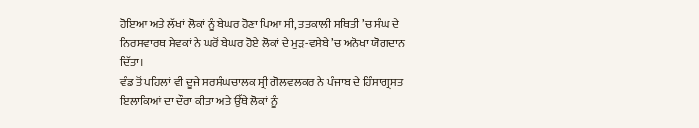ਹੋਇਆ ਅਤੇ ਲੱਖਾਂ ਲੋਕਾਂ ਨੂੰ ਬੇਘਰ ਹੋਣਾ ਪਿਆ ਸੀ, ਤਤਕਾਲੀ ਸਥਿਤੀ ’ਚ ਸੰਘ ਦੇ ਨਿਰਸਵਾਰਥ ਸੇਵਕਾਂ ਨੇ ਘਰੋਂ ਬੇਘਰ ਹੋਏ ਲੋਕਾਂ ਦੇ ਮੁੜ-ਵਸੇਬੇ ’ਚ ਅਨੋਖਾ ਯੋਗਦਾਨ ਦਿੱਤਾ।
ਵੰਡ ਤੋਂ ਪਹਿਲਾਂ ਵੀ ਦੂਜੇ ਸਰਸੰਘਚਾਲਕ ਸ੍ਰੀ ਗੋਲਵਲਕਰ ਨੇ ਪੰਜਾਬ ਦੇ ਹਿੰਸਾਗ੍ਰਸਤ ਇਲਾਕਿਆਂ ਦਾ ਦੌਰਾ ਕੀਤਾ ਅਤੇ ਉੱਥੇ ਲੋਕਾਂ ਨੂੰ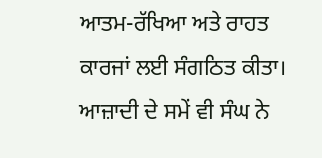ਆਤਮ-ਰੱਖਿਆ ਅਤੇ ਰਾਹਤ ਕਾਰਜਾਂ ਲਈ ਸੰਗਠਿਤ ਕੀਤਾ। ਆਜ਼ਾਦੀ ਦੇ ਸਮੇਂ ਵੀ ਸੰਘ ਨੇ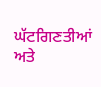ਘੱਟਗਿਣਤੀਆਂ ਅਤੇ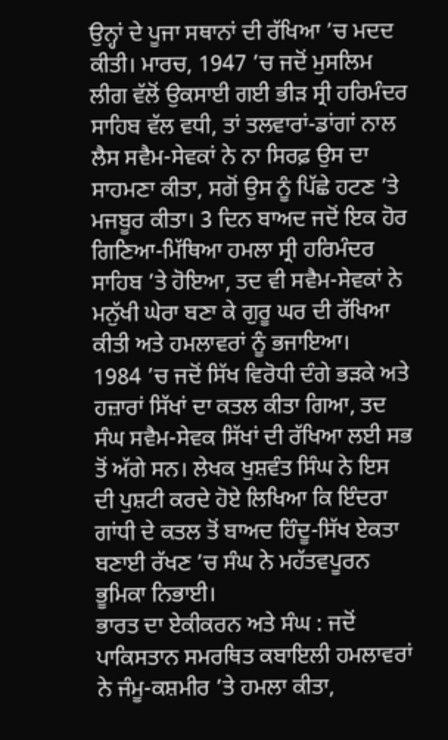ਉਨ੍ਹਾਂ ਦੇ ਪੂਜਾ ਸਥਾਨਾਂ ਦੀ ਰੱਖਿਆ ’ਚ ਮਦਦ ਕੀਤੀ। ਮਾਰਚ, 1947 ’ਚ ਜਦੋਂ ਮੁਸਲਿਮ ਲੀਗ ਵੱਲੋਂ ਉਕਸਾਈ ਗਈ ਭੀੜ ਸ੍ਰੀ ਹਰਿਮੰਦਰ ਸਾਹਿਬ ਵੱਲ ਵਧੀ, ਤਾਂ ਤਲਵਾਰਾਂ-ਡਾਂਗਾਂ ਨਾਲ ਲੈਸ ਸਵੈਮ-ਸੇਵਕਾਂ ਨੇ ਨਾ ਸਿਰਫ਼ ਉਸ ਦਾ ਸਾਹਮਣਾ ਕੀਤਾ, ਸਗੋਂ ਉਸ ਨੂੰ ਪਿੱਛੇ ਹਟਣ ’ਤੇ ਮਜਬੂਰ ਕੀਤਾ। 3 ਦਿਨ ਬਾਅਦ ਜਦੋਂ ਇਕ ਹੋਰ ਗਿਣਿਆ-ਮਿੱਥਿਆ ਹਮਲਾ ਸ੍ਰੀ ਹਰਿਮੰਦਰ ਸਾਹਿਬ ’ਤੇ ਹੋਇਆ, ਤਦ ਵੀ ਸਵੈਮ-ਸੇਵਕਾਂ ਨੇ ਮਨੁੱਖੀ ਘੇਰਾ ਬਣਾ ਕੇ ਗੁਰੂ ਘਰ ਦੀ ਰੱਖਿਆ ਕੀਤੀ ਅਤੇ ਹਮਲਾਵਰਾਂ ਨੂੰ ਭਜਾਇਆ।
1984 ’ਚ ਜਦੋਂ ਸਿੱਖ ਵਿਰੋਧੀ ਦੰਗੇ ਭੜਕੇ ਅਤੇ ਹਜ਼ਾਰਾਂ ਸਿੱਖਾਂ ਦਾ ਕਤਲ ਕੀਤਾ ਗਿਆ, ਤਦ ਸੰਘ ਸਵੈਮ-ਸੇਵਕ ਸਿੱਖਾਂ ਦੀ ਰੱਖਿਆ ਲਈ ਸਭ ਤੋਂ ਅੱਗੇ ਸਨ। ਲੇਖਕ ਖੁਸ਼ਵੰਤ ਸਿੰਘ ਨੇ ਇਸ ਦੀ ਪੁਸ਼ਟੀ ਕਰਦੇ ਹੋਏ ਲਿਖਿਆ ਕਿ ਇੰਦਰਾ ਗਾਂਧੀ ਦੇ ਕਤਲ ਤੋਂ ਬਾਅਦ ਹਿੰਦੂ-ਸਿੱਖ ਏਕਤਾ ਬਣਾਈ ਰੱਖਣ ’ਚ ਸੰਘ ਨੇ ਮਹੱਤਵਪੂਰਨ ਭੂਮਿਕਾ ਨਿਭਾਈ।
ਭਾਰਤ ਦਾ ਏਕੀਕਰਨ ਅਤੇ ਸੰਘ : ਜਦੋਂ ਪਾਕਿਸਤਾਨ ਸਮਰਥਿਤ ਕਬਾਇਲੀ ਹਮਲਾਵਰਾਂ ਨੇ ਜੰਮੂ-ਕਸ਼ਮੀਰ ’ਤੇ ਹਮਲਾ ਕੀਤਾ,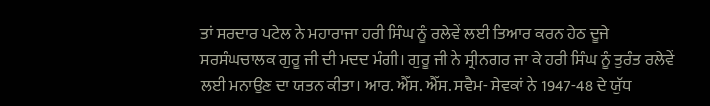ਤਾਂ ਸਰਦਾਰ ਪਟੇਲ ਨੇ ਮਹਾਰਾਜਾ ਹਰੀ ਸਿੰਘ ਨੂੰ ਰਲੇਵੇਂ ਲਈ ਤਿਆਰ ਕਰਨ ਹੇਠ ਦੂਜੇ ਸਰਸੰਘਚਾਲਕ ਗੁਰੂ ਜੀ ਦੀ ਮਦਦ ਮੰਗੀ। ਗੁਰੂ ਜੀ ਨੇ ਸ੍ਰੀਨਗਰ ਜਾ ਕੇ ਹਰੀ ਸਿੰਘ ਨੂੰ ਤੁਰੰਤ ਰਲੇਵੇਂ ਲਈ ਮਨਾਉਣ ਦਾ ਯਤਨ ਕੀਤਾ। ਆਰ. ਐੱਸ. ਐੱਸ. ਸਵੈਮ- ਸੇਵਕਾਂ ਨੇ 1947-48 ਦੇ ਯੁੱਧ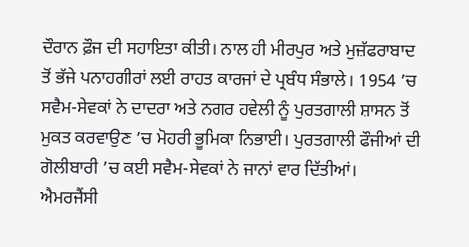ਦੌਰਾਨ ਫ਼ੌਜ ਦੀ ਸਹਾਇਤਾ ਕੀਤੀ। ਨਾਲ ਹੀ ਮੀਰਪੁਰ ਅਤੇ ਮੁਜ਼ੱਫਰਾਬਾਦ ਤੋਂ ਭੱਜੇ ਪਨਾਹਗੀਰਾਂ ਲਈ ਰਾਹਤ ਕਾਰਜਾਂ ਦੇ ਪ੍ਰਬੰਧ ਸੰਭਾਲੇ। 1954 ’ਚ ਸਵੈਮ-ਸੇਵਕਾਂ ਨੇ ਦਾਦਰਾ ਅਤੇ ਨਗਰ ਹਵੇਲੀ ਨੂੰ ਪੁਰਤਗਾਲੀ ਸ਼ਾਸਨ ਤੋਂ ਮੁਕਤ ਕਰਵਾਉਣ ’ਚ ਮੋਹਰੀ ਭੂਮਿਕਾ ਨਿਭਾਈ। ਪੁਰਤਗਾਲੀ ਫੌਜੀਆਂ ਦੀ ਗੋਲੀਬਾਰੀ ’ਚ ਕਈ ਸਵੈਮ-ਸੇਵਕਾਂ ਨੇ ਜਾਨਾਂ ਵਾਰ ਦਿੱਤੀਆਂ।
ਐਮਰਜੈਂਸੀ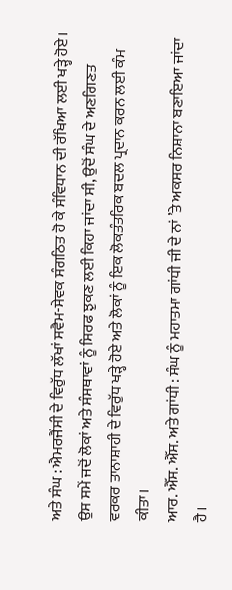ਅਤੇ ਸੰਘ : ਐਮਰਜੈਂਸੀ ਦੇ ਵਿਰੁੱਧ ਲੱਖਾਂ ਸਵੈਮ-ਸੇਵਕ ਸੰਗਠਿਤ ਹੋ ਕੇ ਸੰਵਿਧਾਨ ਦੀ ਰੱਖਿਆ ਲਈ ਖੜ੍ਹੇ ਹੋਏ। ਉਸ ਸਮੇਂ ਜਦੋਂ ਲੋਕਾਂ ਅਤੇ ਸੰਸਥਾਵਾਂ ਨੂੰ ਸਿਰਫ ਝੁਕਣ ਲਈ ਕਿਹਾ ਜਾਂਦਾ ਸੀ, ਉਦੋਂ ਸੰਘ ਦੇ ਅਣਗਿਣਤ ਵਰਕਰ ਤਾਨਾਸ਼ਾਹੀ ਦੇ ਵਿਰੁੱਧ ਖੜ੍ਹੇ ਹੋਏ ਅਤੇ ਲੋਕਾਂ ਨੂੰ ਇਕ ਲੋਕਤੰਤਰਿਕ ਬਦਲ ਪ੍ਰਦਾਨ ਕਰਨ ਲਈ ਕੰਮ ਕੀਤਾ।
ਆਰ. ਐੱਸ. ਐੱਸ. ਅਤੇ ਗਾਂਧੀ : ਸੰਘ ਨੂੰ ਮਹਾਤਮਾ ਗਾਂਧੀ ਜੀ ਦੇ ਨਾਂ ’ਤੇ ਅਕਸਰ ਨਿਸ਼ਾਨਾ ਬਣਾਇਆ ਜਾਂਦਾ ਹੈ।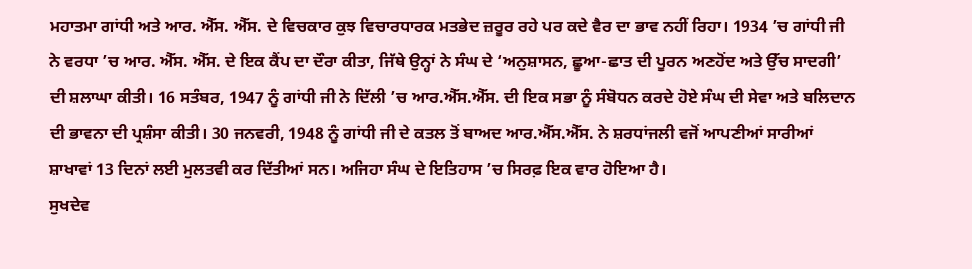ਮਹਾਤਮਾ ਗਾਂਧੀ ਅਤੇ ਆਰ. ਐੱਸ. ਐੱਸ. ਦੇ ਵਿਚਕਾਰ ਕੁਝ ਵਿਚਾਰਧਾਰਕ ਮਤਭੇਦ ਜ਼ਰੂਰ ਰਹੇ ਪਰ ਕਦੇ ਵੈਰ ਦਾ ਭਾਵ ਨਹੀਂ ਰਿਹਾ। 1934 ’ਚ ਗਾਂਧੀ ਜੀ ਨੇ ਵਰਧਾ ’ਚ ਆਰ. ਐੱਸ. ਐੱਸ. ਦੇ ਇਕ ਕੈਂਪ ਦਾ ਦੌਰਾ ਕੀਤਾ, ਜਿੱਥੇ ਉਨ੍ਹਾਂ ਨੇ ਸੰਘ ਦੇ ‘ਅਨੁਸ਼ਾਸਨ, ਛੂਆ-ਛਾਤ ਦੀ ਪੂਰਨ ਅਣਹੋਂਦ ਅਤੇ ਉੱਚ ਸਾਦਗੀ’ ਦੀ ਸ਼ਲਾਘਾ ਕੀਤੀ। 16 ਸਤੰਬਰ, 1947 ਨੂੰ ਗਾਂਧੀ ਜੀ ਨੇ ਦਿੱਲੀ ’ਚ ਆਰ.ਐੱਸ.ਐੱਸ. ਦੀ ਇਕ ਸਭਾ ਨੂੰ ਸੰਬੋਧਨ ਕਰਦੇ ਹੋਏ ਸੰਘ ਦੀ ਸੇਵਾ ਅਤੇ ਬਲਿਦਾਨ ਦੀ ਭਾਵਨਾ ਦੀ ਪ੍ਰਸ਼ੰਸਾ ਕੀਤੀ। 30 ਜਨਵਰੀ, 1948 ਨੂੰ ਗਾਂਧੀ ਜੀ ਦੇ ਕਤਲ ਤੋਂ ਬਾਅਦ ਆਰ.ਐੱਸ.ਐੱਸ. ਨੇ ਸ਼ਰਧਾਂਜਲੀ ਵਜੋਂ ਆਪਣੀਆਂ ਸਾਰੀਆਂ ਸ਼ਾਖਾਵਾਂ 13 ਦਿਨਾਂ ਲਈ ਮੁਲਤਵੀ ਕਰ ਦਿੱਤੀਆਂ ਸਨ। ਅਜਿਹਾ ਸੰਘ ਦੇ ਇਤਿਹਾਸ ’ਚ ਸਿਰਫ਼ ਇਕ ਵਾਰ ਹੋਇਆ ਹੈ।
ਸੁਖਦੇਵ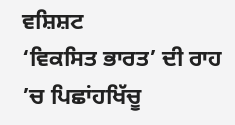ਵਸ਼ਿਸ਼ਟ
‘ਵਿਕਸਿਤ ਭਾਰਤ’ ਦੀ ਰਾਹ ’ਚ ਪਿਛਾਂਹਖਿੱਚੂ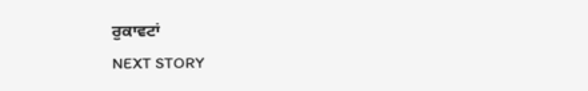ਰੁਕਾਵਟਾਂ
NEXT STORY